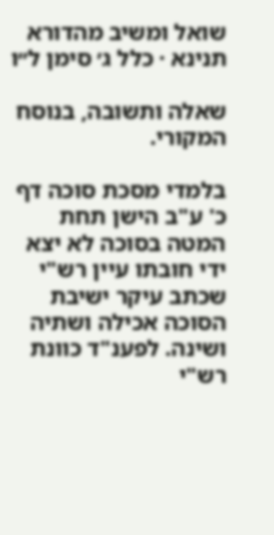שואל ומשיב מהדורא תנינא · כלל ג׳ סימן ל״ו

שאלה ותשובה, בנוסח המקורי.

בלמדי מסכת סוכה דף כ' ע"ב הישן תחת המטה בסוכה לא יצא ידי חובתו עיין רש"י שכתב עיקר ישיבת הסוכה אכילה ושתיה ושינה. לפענ"ד כוונת רש"י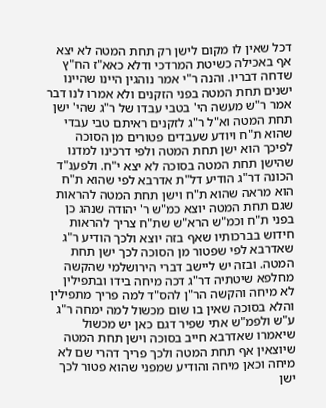דכל שאין לו מקום לישן רק תחת המטה לא יצא אף באכילה כשיטת המרדכי ודלא כאא"ז הח"ץ שדחה דבריו. והנה ר"י אמר נוהגין היינו שהיינו ישנים תחת המטה בפני הזקנים ולא אמרו לנו דבר אמר ר"ש מעשה הי' בטבי עבדו של ר"ג שהי' ישן תחת המטה וא"ל ר"ג לזקנים ראיתם טבי עבדי שהוא ת"ח ויודע שעבדים פטורים מן הסוכה לפיכך הוא ישן תחת המטה ולפי דרכינו למדנו שהישן תחת המטה בסוכה לא יצא י"ח. ולפענ"ד הכונה דר"ג הודיע דל"ת אדרבא לפי שהוא ת"ח הוא מראה שהוא ת"ח וישן תחת המטה להראות שגם תחת המטה יוצא כמ"ש ר' יהודה שנהג כן בפני ת"ח וכמ"ש הרא"ש שת"ח צריך להראות חידוש בברכותיו שאף בזה יוצא ולכך הודיע ר"ג שאדרבא לפי שפטור מן הסוכה לכך ישן תחת המטה. ובזה יש ליישב דברי הירושלמי שהקשה מחלפא שיטתיה דר"ג דכה מיחה בידו ובתפילין לא מיחה והקשה הר"ן להס"ד למה פריך מתפילין והלא בסוכה שאין בו שום מכשול למה ימחה ר"ג ע"ש ולפמ"ש אתי שפיר דגם כאן יש מכשול שיאמרו שאדרבא חייב בסוכה וישן תחת המטה שיוצאין אף תחת המטה ולכך פריך דהרי שם לא מיחה וכאן מיחה והודיע שמפני שהוא פטור לכך ישן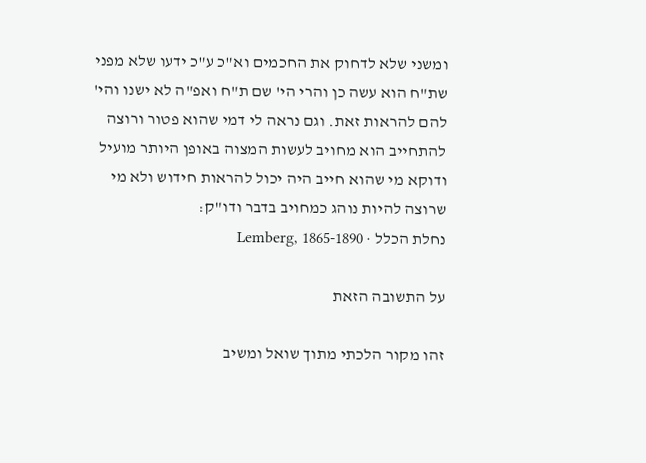ומשני שלא לדחוק את החכמים וא"כ ע"כ ידעו שלא מפני שת"ח הוא עשה כן והרי הי' שם ת"ח ואפ"ה לא ישנו והי' להם להראות זאת. וגם נראה לי דמי שהוא פטור ורוצה להתחייב הוא מחויב לעשות המצוה באופן היותר מועיל ודוקא מי שהוא חייב היה יכול להראות חידוש ולא מי שרוצה להיות נוהג כמחויב בדבר ודו"ק:
נחלת הכלל · Lemberg, 1865-1890

על התשובה הזאת

זהו מקור הלכתי מתוך שואל ומשיב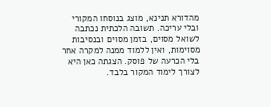מהדורא תנינא, מוצג בנוסחו המקורי ובלי עריכה. תשובה הלכתית נכתבה לשואל מסוים, בזמן מסוים ובנסיבות מסוימות, ואין ללמוד ממנה למקרה אחר בלי הכרעה של פוסק. הצגתה כאן היא לצורך לימוד המקור בלבד.